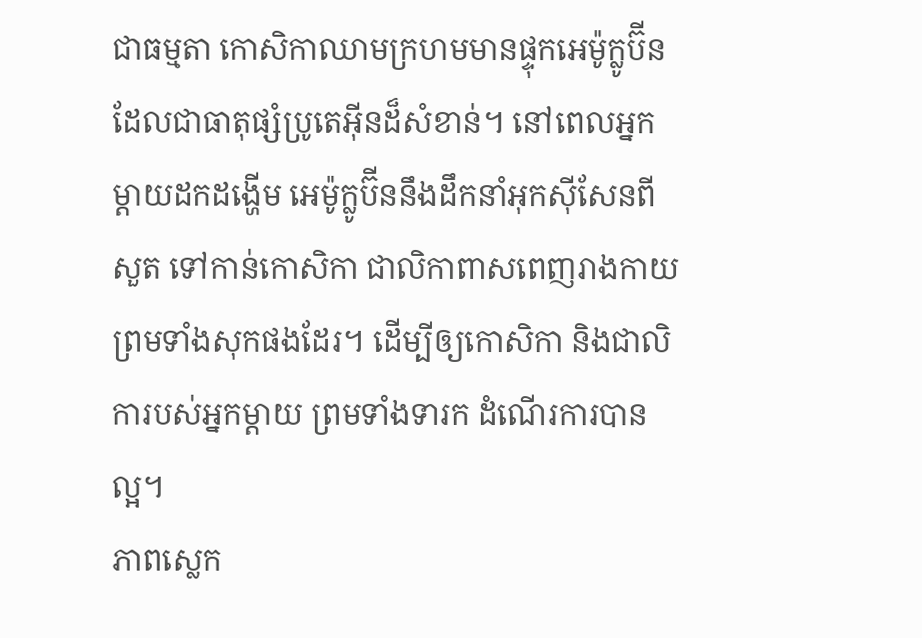ជាធម្មតា កោសិកាឈាមក្រហមមានផ្ទុកអេម៉ូក្លូប៊ីន ដែលជាធាតុផ្សំប្រូតេអ៊ីនដ៏សំខាន់។ នៅពេលអ្នកម្តាយដកដង្ហើម អេម៉ូក្លូប៊ីននឹងដឹកនាំអុកស៊ីសែនពីសួត ទៅកាន់កោសិកា ជាលិកាពាសពេញរាងកាយ ព្រមទាំងសុកផងដែរ។ ដើម្បីឲ្យកោសិកា និងជាលិការបស់អ្នកម្តាយ ព្រមទាំងទារក ដំណើរការបានល្អ។
ភាពស្លេក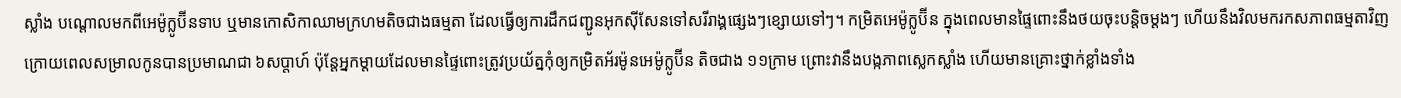ស្លាំង បណ្តោលមកពីអេម៉ូក្លូប៊ីនទាប ឬមានកោសិកាឈាមក្រហមតិចជាងធម្មតា ដែលធ្វើឲ្យការដឹកជញ្ជូនអុកស៊ីសែនទៅសរីរាង្គផ្សេងៗខ្សោយទៅៗ។ កម្រិតអេម៉ូក្លូប៊ីន ក្នុងពេលមានផ្ទៃពោះនឹងថយចុះបន្តិចម្តងៗ ហើយនឹងវិលមករកសភាពធម្មតាវិញ ក្រោយពេលសម្រាលកូនបានប្រមាណជា ៦សប្តាហ៍ ប៉ុន្តែអ្នកម្តាយដែលមានផ្ទៃពោះត្រូវប្រយ័ត្នកុំឲ្យកម្រិតអ័រម៉ូនអេម៉ូក្លូប៊ីន តិចជាង ១១ក្រាម ព្រោះវានឹងបង្កភាពស្លេកស្លាំង ហើយមានគ្រោះថ្នាក់ខ្លាំងទាំង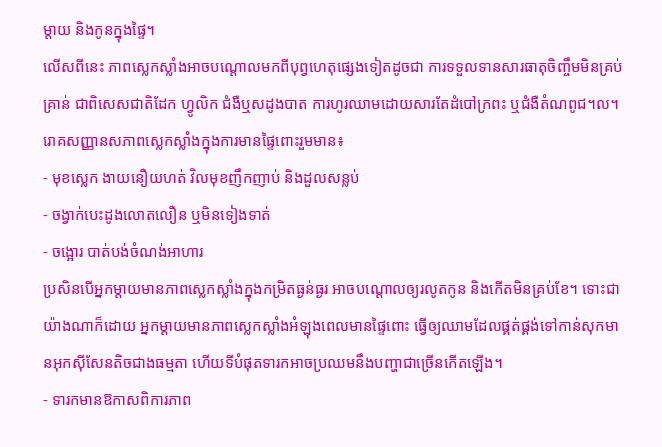ម្តាយ និងកូនក្នុងផ្ទៃ។
លើសពីនេះ ភាពស្លេកស្លាំងអាចបណ្តោលមកពីបុព្វហេតុផ្សេងទៀតដូចជា ការទទួលទានសារធាតុចិញ្ចឹមមិនគ្រប់គ្រាន់ ជាពិសេសជាតិដែក ហ្វូលិក ជំងឺឬសដូងបាត ការហូរឈាមដោយសារតែដំបៅក្រពះ ឬជំងឺតំណពូជ។ល។
រោគសញ្ញានសភាពស្លេកស្លាំងក្នុងការមានផ្ទៃពោះរួមមាន៖
- មុខស្លេក ងាយនឿយហត់ វិលមុខញឹកញាប់ និងដួលសន្លប់
- ចង្វាក់បេះដូងលោតលឿន ឬមិនទៀងទាត់
- ចង្អោរ បាត់បង់ចំណង់អាហារ
ប្រសិនបើអ្នកម្តាយមានភាពស្លេកស្លាំងក្នុងកម្រិតធ្ងន់ធ្ងរ អាចបណ្តោលឲ្យរលូតកូន និងកើតមិនគ្រប់ខែ។ ទោះជាយ៉ាងណាក៏ដោយ អ្នកម្តាយមានភាពស្លេកស្លាំងអំឡុងពេលមានផ្ទៃពោះ ធ្វើឲ្យឈាមដែលផ្គត់ផ្គង់ទៅកាន់សុកមានអុកស៊ីសែនតិចជាងធម្មតា ហើយទីបំផុតទារកអាចប្រឈមនឹងបញ្ហាជាច្រើនកើតឡើង។
- ទារកមានឱកាសពិការភាព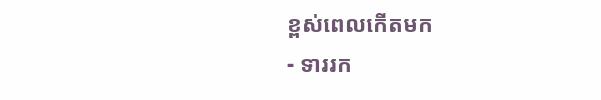ខ្ពស់ពេលកើតមក
- ទាររក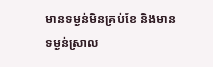មានទម្ងន់មិនគ្រប់ខែ និងមានទម្ងន់ស្រាល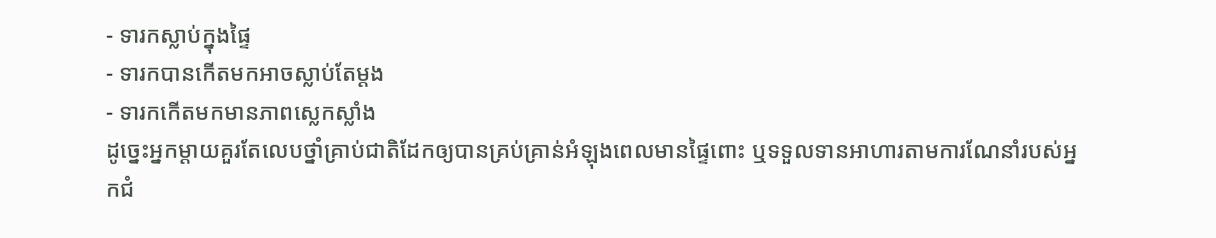- ទារកស្លាប់ក្នុងផ្ទៃ
- ទារកបានកើតមកអាចស្លាប់តែម្តង
- ទារកកើតមកមានភាពស្លេកស្លាំង
ដូច្នេះអ្នកម្តាយគួរតែលេបថ្នាំគ្រាប់ជាតិដែកឲ្យបានគ្រប់គ្រាន់អំឡុងពេលមានផ្ទៃពោះ ឬទទួលទានអាហារតាមការណែនាំរបស់អ្នកជំ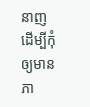នាញ ដើម្បីកុំឲ្យមានភា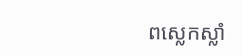ពស្លេកស្លាំ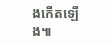ងកើតឡើង៕